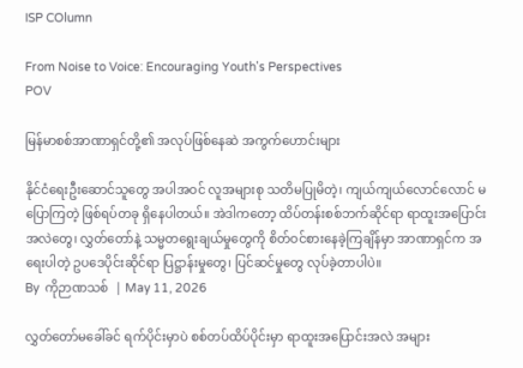ISP COlumn

From Noise to Voice: Encouraging Youth's Perspectives
POV

မြန်မာစစ်အာဏာရှင်တို့၏ အလုပ်ဖြစ်နေဆဲ အကွက်ဟောင်းများ

နိုင်ငံရေးဦးဆောင်သူတွေ အပါအဝင် လူအများစု သတိမပြုမိတဲ့၊ ကျယ်ကျယ်လောင်လောင် မပြောကြတဲ့ ဖြစ်ရပ်တခု ရှိနေပါတယ်။ အဲဒါကတော့ ထိပ်တန်းစစ်ဘက်ဆိုင်ရာ ရာထူးအပြောင်းအလဲတွေ၊ လွှတ်တော်နဲ့ သမ္မတရွေးချယ်မှုတွေကို စိတ်ဝင်စားနေခဲ့ကြချိန်မှာ အာဏာရှင်က အရေးပါတဲ့ ဥပဒေပိုင်းဆိုင်ရာ ပြဋ္ဌာန်းမှုတွေ၊ ပြင်ဆင်မှုတွေ လုပ်ခဲ့တာပါပဲ။
By  ကိုဉာဏသစ်  | May 11, 2026

လွှတ်တော်မခေါ်ခင် ရက်ပိုင်းမှာပဲ စစ်တပ်ထိပ်ပိုင်းမှာ ရာထူးအပြောင်းအလဲ အများ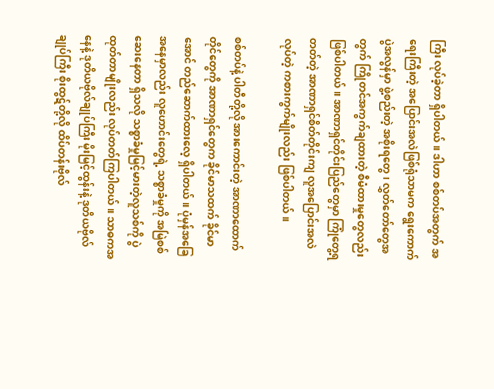ကြီး လုပ်ခဲ့တာ ရှိပါတယ်။ ဒါဟာ စစ်တပ်အတွက် အရေးကြီးတဲ့ အပြောင်းအလဲဖြစ်ရုံသာမက ရွေးကောက်ပွဲအလွန်မှာ ဖွဲ့စည်းတဲ့ အစိုးရတွေ၊ လွှတ်တော်တွေအတွက် ကြိုတင်အကွက်ချထားတဲ့ စီမံထားမှုတွေလည်း ဖြစ်ပါတယ်။ အာဏာရှင်တိုင်းပြည်တွေမှာ ကြုံတွေ့ရတတ်တဲ့ အာဏာရှင်စိတ်တိုင်းကျ လူအပြောင်းအလဲလုပ်တဲ့ ကစားကွက်မျိုးလည်း ဖြစ်ပါတယ်။

စစ်တပ်နဲ့ ပါတီတို့လို အားကောင်းတဲ့ အာဏာထောက်တိုင်တွေကို အာဏာရှင်တွေက ခိုင်မာသထက် ခိုင်မာအောင် တည်ဆောက်ထားလေ့ ရှိပါတယ်။ ပုံမှန်အခြေအနေမှာလည်း လူဟောင်းတွေရဲ့ သစ္စာခံမှုကို အမြဲစစ်ဆေးနေတာ ရှိသလို သစ္စာခံမှုမြင့်မားတဲ့လူသစ်ကို ပွဲထုတ်တာမျိုးလည်း လုပ်တတ်ကြပါတယ်။ သာဓကအနေနဲ့ ဒုတိယဗိုလ်ချုပ်ကြီး မိုးမြင့်ထွန်းနဲ့ ဒုတိယဗိုလ်ချုပ်ကြီး စိုးထွဋ်တို့လို ထိပ်တန်းဗိုလ်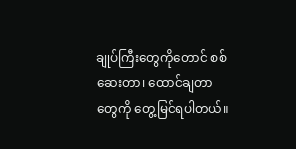ချုပ်ကြီးတွေကိုတောင် စစ်ဆေးတာ၊ ထောင်ချတာတွေကို တွေ့မြင်ရပါတယ်။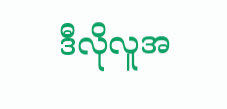ဒီလိုလူအ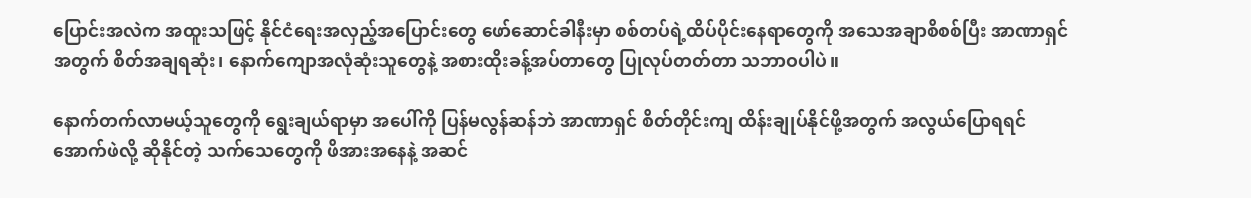ပြောင်းအလဲက အထူးသဖြင့် နိုင်ငံရေးအလှည့်အပြောင်းတွေ ဖော်ဆောင်ခါနီးမှာ စစ်တပ်ရဲ့ထိပ်ပိုင်းနေရာတွေကို အသေအချာစိစစ်ပြီး အာဏာရှင်အတွက် စိတ်အချရဆုံး၊ နောက်ကျောအလုံဆုံးသူတွေနဲ့ အစားထိုးခန့်အပ်တာတွေ ပြုလုပ်တတ်တာ သဘာဝပါပဲ။

နောက်တက်လာမယ့်သူတွေကို ရွေးချယ်ရာမှာ အပေါ်ကို ပြန်မလွန်ဆန်ဘဲ အာဏာရှင် စိတ်တိုင်းကျ ထိန်းချုပ်နိုင်ဖို့အတွက် အလွယ်ပြောရရင် အောက်ဖဲလို့ ဆိုနိုင်တဲ့ သက်သေတွေကို ဖိအားအနေနဲ့ အဆင်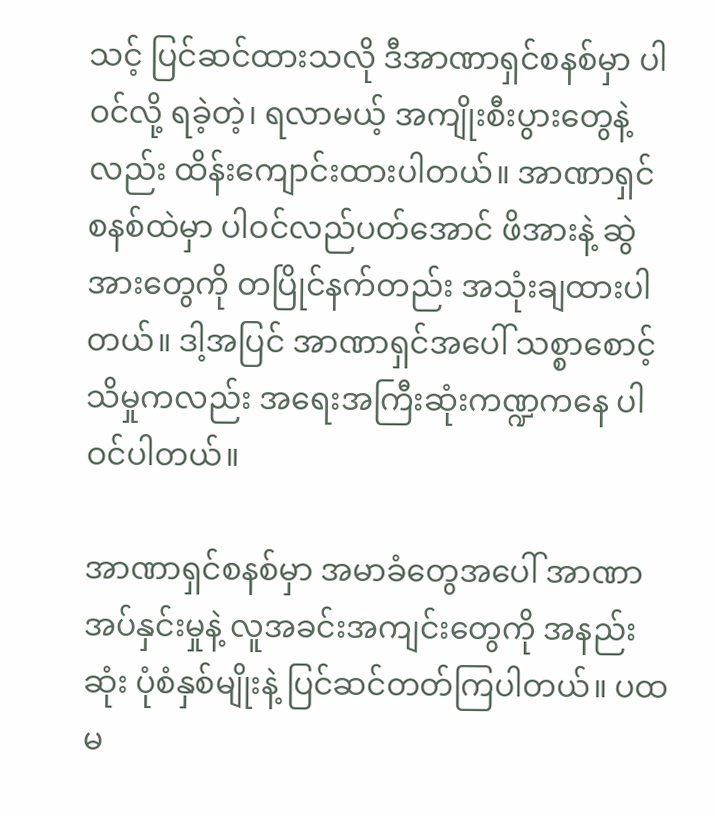သင့် ပြင်ဆင်ထားသလို ဒီအာဏာရှင်စနစ်မှာ ပါဝင်လို့ ရခဲ့တဲ့၊ ရလာမယ့် အကျိုးစီးပွားတွေနဲ့လည်း ထိန်းကျောင်းထားပါတယ်။ အာဏာရှင်စနစ်ထဲမှာ ပါဝင်လည်ပတ်အောင် ဖိအားနဲ့ ဆွဲအားတွေကို တပြိုင်နက်တည်း အသုံးချထားပါတယ်။ ဒါ့အပြင် အာဏာရှင်အပေါ် သစ္စာစောင့်သိမှုကလည်း အရေးအကြီးဆုံးကဏ္ဍကနေ ပါဝင်ပါတယ်။

အာဏာရှင်စနစ်မှာ အမာခံတွေအပေါ် အာဏာအပ်နှင်းမှုနဲ့ လူအခင်းအကျင်းတွေကို အနည်းဆုံး ပုံစံနှစ်မျိုးနဲ့ ပြင်ဆင်တတ်ကြပါတယ်။ ပထမ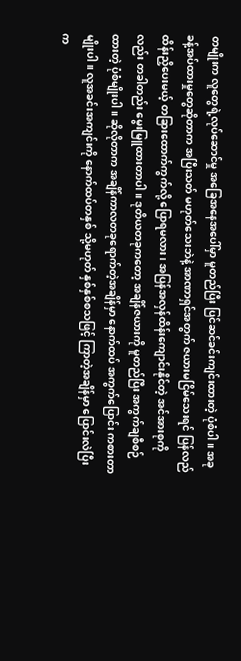တမျိုးက လူတွေရဲ့လုပ်ဆောင်မှု အခြေအနေအပေါ်မှာ မူတည်ပြီး ပြင်ဆင်ခင်းကျင်းထားတဲ့ ပုံစံပါ။ အခုခန့်အပ်ထားမှုတွေဆိုတာက အပြီးသတ် မဟုတ်သေးဘဲနဲ့ အာဏာရှင်အတွက် ဇယားမငြိမ်သေးရင် ပြန်လည်ထိန်းညှိပေးမယ့် တခြားထောက်ကွက်လို့ ပြောရမလား၊ အပြန်အလှန်ထိန်းကျောင်းနိုင်တဲ့ အင်အားစုကိုလည်း တခါတည်း မွေးမြူထားတာပါ။ ဒုတိယတခုကတော့ အချိန်ဇယားကို မူတည်ပြီး အကွက်ချစီစဉ်ထားတဲ့ ပုံစံမျိုးပါ။ ဆိုလိုတာက အချိန်ကာလတခုရောက်တဲ့အချိန်မှာ နောက်ထပ် အကွက်ပြောင်း ကစားတာမျိုးပါ။ လူအခင်းအကျင်းကို နောက်ထပ်တနှစ် သို့မဟုတ် နှစ်နှစ်စသဖြင့် ကြာတဲ့အချိန်မှာ ပြောင်းလဲပြီး က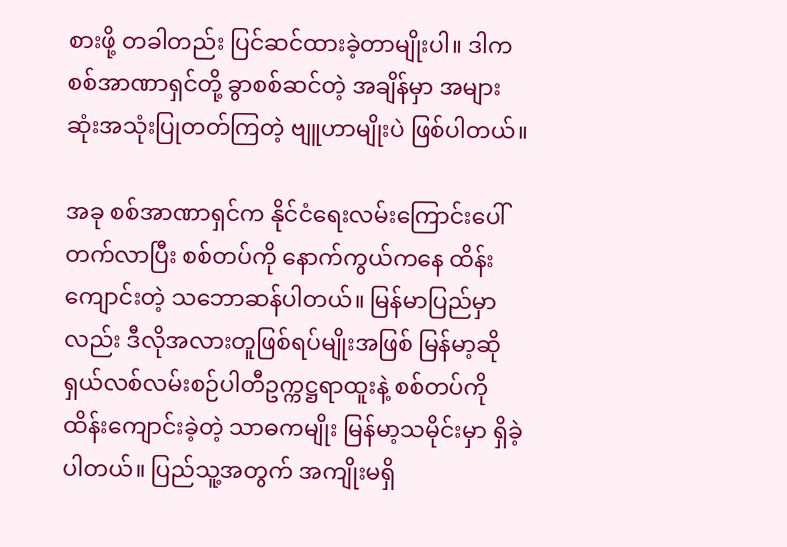စားဖို့ တခါတည်း ပြင်ဆင်ထားခဲ့တာမျိုးပါ။ ဒါက စစ်အာဏာရှင်တို့ ခွာစစ်ဆင်တဲ့ အချိန်မှာ အများဆုံးအသုံးပြုတတ်ကြတဲ့ ဗျူဟာမျိုးပဲ ဖြစ်ပါတယ်။

အခု စစ်အာဏာရှင်က နိုင်ငံရေးလမ်းကြောင်းပေါ်တက်လာပြီး စစ်တပ်ကို နောက်ကွယ်ကနေ ထိန်းကျောင်းတဲ့ သဘောဆန်ပါတယ်။ မြန်မာပြည်မှာလည်း ဒီလိုအလားတူဖြစ်ရပ်မျိုးအဖြစ် မြန်မာ့ဆိုရှယ်လစ်လမ်းစဉ်ပါတီဥက္ကဋ္ဌရာထူးနဲ့ စစ်တပ်ကို ထိန်းကျောင်းခဲ့တဲ့ သာဓကမျိုး မြန်မာ့သမိုင်းမှာ ရှိခဲ့ပါတယ်။ ပြည်သူ့အတွက် အကျိုးမရှိ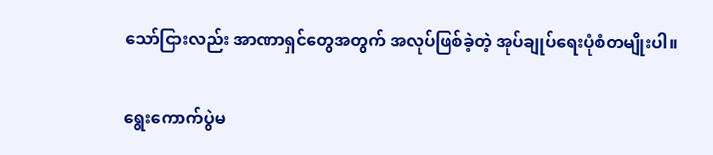သော်ငြားလည်း အာဏာရှင်တွေအတွက် အလုပ်ဖြစ်ခဲ့တဲ့ အုပ်ချုပ်ရေးပုံစံတမျိုးပါ။

ရွေးကောက်ပွဲမ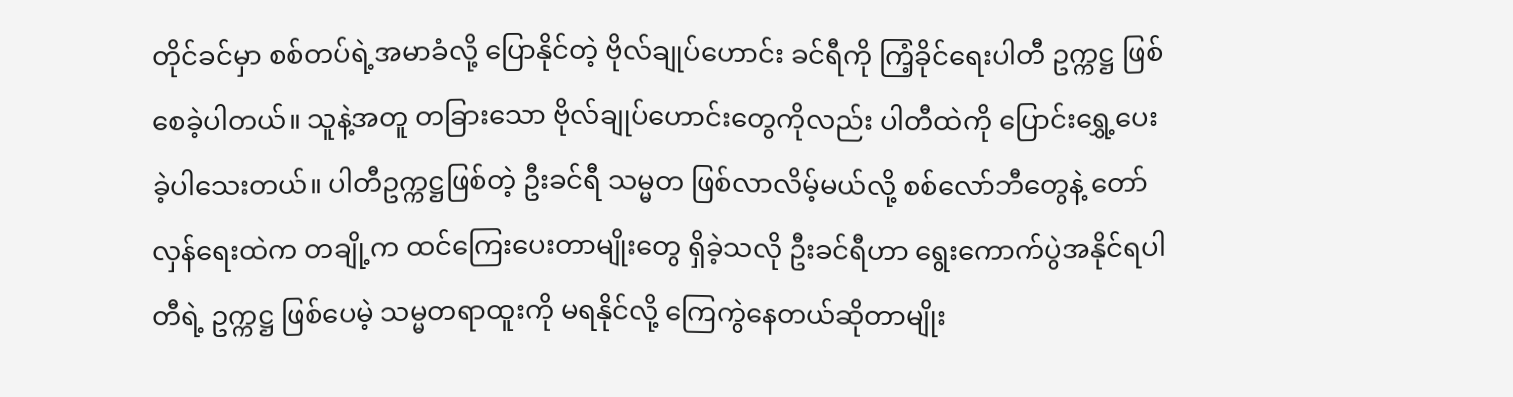တိုင်ခင်မှာ စစ်တပ်ရဲ့အမာခံလို့ ပြောနိုင်တဲ့ ဗိုလ်ချုပ်ဟောင်း ခင်ရီကို ကြံ့ခိုင်ရေးပါတီ ဥက္ကဋ္ဌ ဖြစ်စေခဲ့ပါတယ်။ သူနဲ့အတူ တခြားသော ဗိုလ်ချုပ်ဟောင်းတွေကိုလည်း ပါတီထဲကို ပြောင်းရွှေ့ပေးခဲ့ပါသေးတယ်။ ပါတီဥက္ကဋ္ဌဖြစ်တဲ့ ဦးခင်ရီ သမ္မတ ဖြစ်လာလိမ့်မယ်လို့ စစ်လော်ဘီတွေနဲ့ တော်လှန်ရေးထဲက တချို့က ထင်ကြေးပေးတာမျိုးတွေ ရှိခဲ့သလို ဦးခင်ရီဟာ ရွေးကောက်ပွဲအနိုင်ရပါတီရဲ့ ဥက္ကဋ္ဌ ဖြစ်ပေမဲ့ သမ္မတရာထူးကို မရနိုင်လို့ ကြေကွဲနေတယ်ဆိုတာမျိုး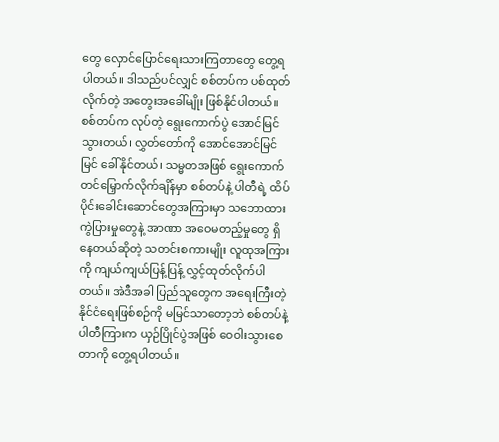တွေ လှောင်ပြောင်ရေးသားကြတာတွေ တွေ့ရပါတယ်။ ဒါသည်ပင်လျှင် စစ်တပ်က ပစ်ထုတ်လိုက်တဲ့ အတွေးအခေါ်မျိုး ဖြစ်နိုင်ပါတယ်။ စစ်တပ်က လုပ်တဲ့ ရွေးကောက်ပွဲ အောင်မြင်သွားတယ်၊ လွှတ်တော်ကို အောင်အောင်မြင်မြင် ခေါ်နိုင်တယ်၊ သမ္မတအဖြစ် ရွေးကောက်တင်မြှောက်လိုက်ချိန်မှာ စစ်တပ်နဲ့ ပါတီရဲ့ ထိပ်ပိုင်းခေါင်းဆောင်တွေအကြားမှာ သဘောထားကွဲပြားမှုတွေနဲ့ အာဏာ အဝေမတည့်မှုတွေ ရှိနေတယ်ဆိုတဲ့ သတင်းစကားမျိုး လူထုအကြားကို ကျယ်ကျယ်ပြန့်ပြန့် လွှင့်ထုတ်လိုက်ပါတယ်။ အဲဒီအခါ ပြည်သူတွေက အရေးကြီးတဲ့ နိုင်ငံရေးဖြစ်စဉ်ကို မမြင်သာတော့ဘဲ စစ်တပ်နဲ့ ပါတီကြားက ယှဉ်ပြိုင်ပွဲအဖြစ် ဝေဝါးသွားစေတာကို တွေ့ရပါတယ်။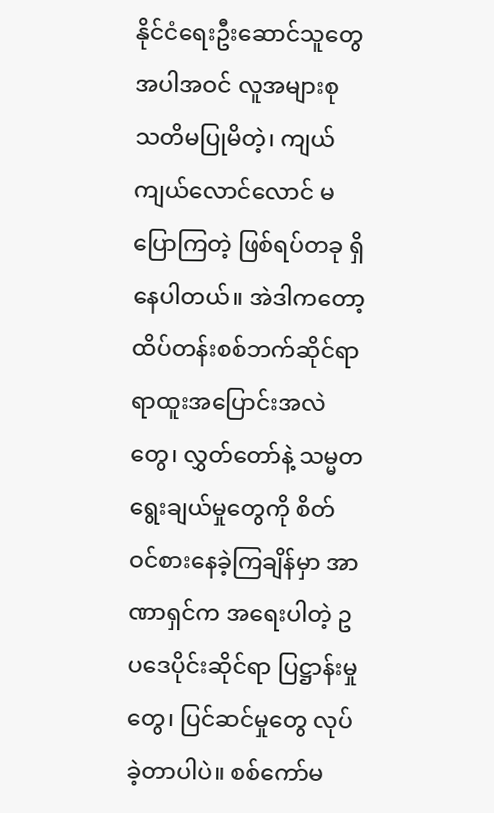နိုင်ငံရေးဦးဆောင်သူတွေ အပါအဝင် လူအများစု သတိမပြုမိတဲ့၊ ကျယ်ကျယ်လောင်လောင် မပြောကြတဲ့ ဖြစ်ရပ်တခု ရှိနေပါတယ်။ အဲဒါကတော့ ထိပ်တန်းစစ်ဘက်ဆိုင်ရာ ရာထူးအပြောင်းအလဲတွေ၊ လွှတ်တော်နဲ့ သမ္မတရွေးချယ်မှုတွေကို စိတ်ဝင်စားနေခဲ့ကြချိန်မှာ အာဏာရှင်က အရေးပါတဲ့ ဥပဒေပိုင်းဆိုင်ရာ ပြဋ္ဌာန်းမှုတွေ၊ ပြင်ဆင်မှုတွေ လုပ်ခဲ့တာပါပဲ။ စစ်ကော်မ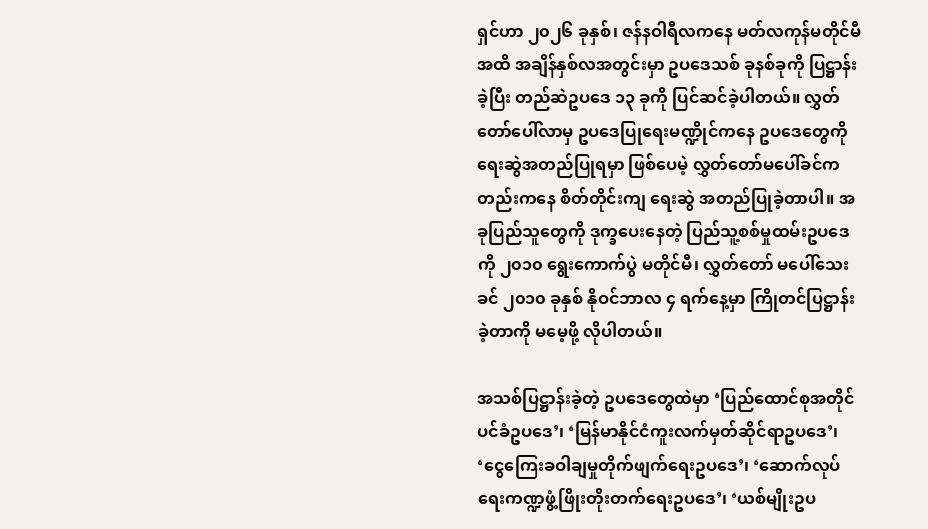ရှင်ဟာ ၂၀၂၆ ခုနှစ်၊ ဇန်နဝါရီလကနေ မတ်လကုန်မတိုင်မီအထိ အချိန်နှစ်လအတွင်းမှာ ဥပဒေသစ် ခုနစ်ခုကို ပြဋ္ဌာန်းခဲ့ပြီး တည်ဆဲဥပဒေ ၁၃ ခုကို ပြင်ဆင်ခဲ့ပါတယ်။ လွှတ်တော်ပေါ်လာမှ ဥပဒေပြုရေးမဏ္ဍိုင်ကနေ ဥပဒေတွေကို ရေးဆွဲအတည်ပြုရမှာ ဖြစ်ပေမဲ့ လွှတ်တော်မပေါ်ခင်ကတည်းကနေ စိတ်တိုင်းကျ ရေးဆွဲ အတည်ပြုခဲ့တာပါ။ အခုပြည်သူတွေကို ဒုက္ခပေးနေတဲ့ ပြည်သူ့စစ်မှုထမ်းဥပဒေကို ၂၀၁၀ ရွေးကောက်ပွဲ မတိုင်မီ၊ လွှတ်တော် မပေါ်သေးခင် ၂၀၁၀ ခုနှစ် နိုဝင်ဘာလ ၄ ရက်နေ့မှာ ကြိုတင်ပြဋ္ဌာန်းခဲ့တာကို မမေ့ဖို့ လိုပါတယ်။

အသစ်ပြဋ္ဌာန်းခဲ့တဲ့ ဥပဒေတွေထဲမှာ ‘ပြည်ထောင်စုအတိုင်ပင်ခံဥပဒေ’၊ ‘မြန်မာနိုင်ငံကူးလက်မှတ်ဆိုင်ရာဥပဒေ’၊ ‘ငွေကြေးခဝါချမှုတိုက်ဖျက်ရေးဥပဒေ’၊ ‘ဆောက်လုပ်ရေးကဏ္ဍဖွံ့ဖြိုးတိုးတက်ရေးဥပဒေ’၊ ‘ယစ်မျိုးဥပ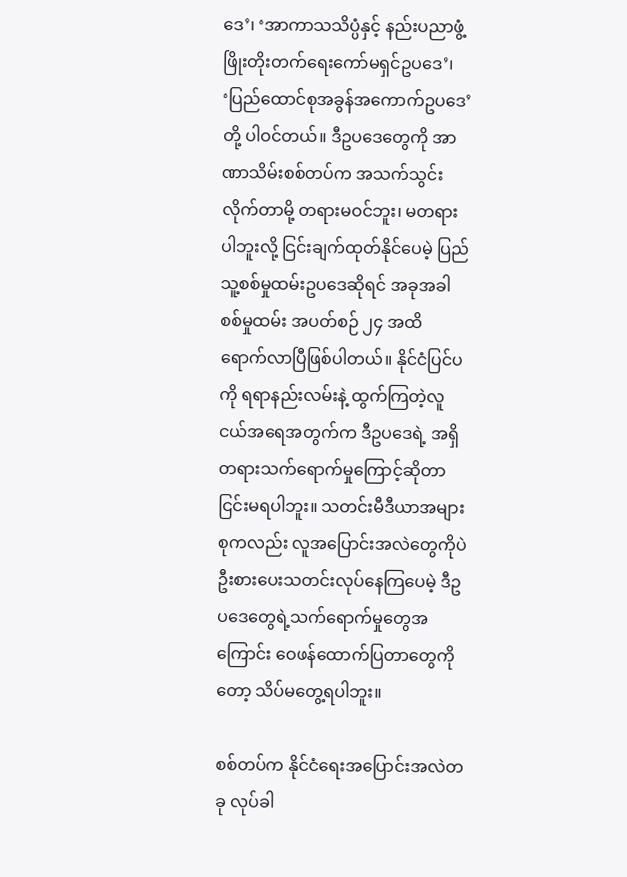ဒေ’၊ ‘အာကာသသိပ္ပံနှင့် နည်းပညာဖွံ့ဖြိုးတိုးတက်ရေးကော်မရှင်ဥပဒေ’၊ ‘ပြည်ထောင်စုအခွန်အကောက်ဥပဒေ’ တို့ ပါဝင်တယ်။ ဒီဥပဒေတွေကို အာဏာသိမ်းစစ်တပ်က အသက်သွင်းလိုက်တာမို့ တရားမဝင်ဘူး၊ မတရားပါဘူးလို့ ငြင်းချက်ထုတ်နိုင်ပေမဲ့ ပြည်သူ့စစ်မှုထမ်းဥပဒေဆိုရင် အခုအခါ စစ်မှုထမ်း အပတ်စဉ် ၂၄ အထိ ရောက်လာပြီဖြစ်ပါတယ်။ နိုင်ငံပြင်ပကို ရရာနည်းလမ်းနဲ့ ထွက်ကြတဲ့လူငယ်အရေအတွက်က ဒီဥပဒေရဲ့ အရှိတရားသက်ရောက်မှုကြောင့်ဆိုတာ ငြင်းမရပါဘူး။ သတင်းမီဒီယာအများစုကလည်း လူအပြောင်းအလဲတွေကိုပဲ ဦးစားပေးသတင်းလုပ်နေကြပေမဲ့ ဒီဥပဒေတွေရဲ့သက်ရောက်မှုတွေအကြောင်း ဝေဖန်ထောက်ပြတာတွေကိုတော့ သိပ်မတွေ့ရပါဘူး။

စစ်တပ်က နိုင်ငံရေးအပြောင်းအလဲတခု လုပ်ခါ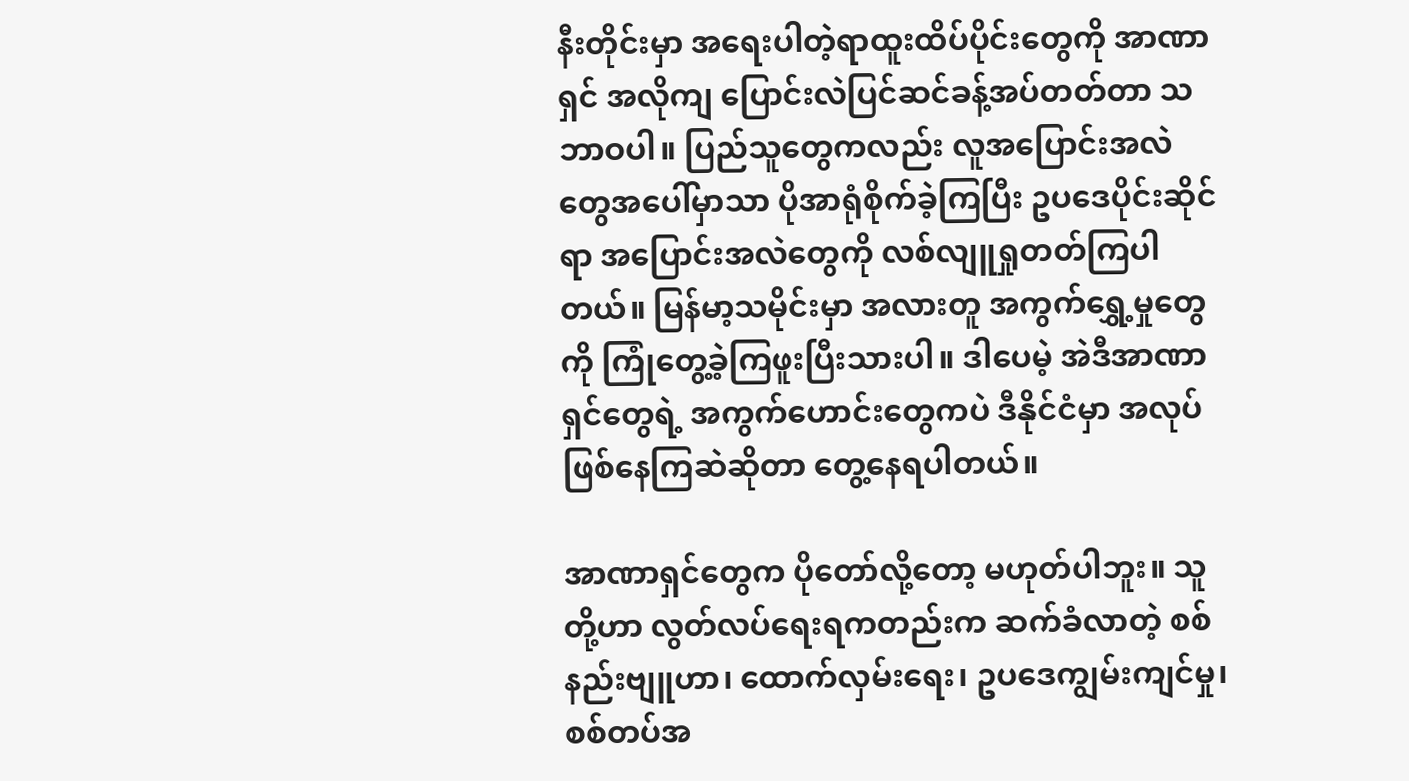နီးတိုင်းမှာ အရေးပါတဲ့ရာထူးထိပ်ပိုင်းတွေကို အာဏာရှင် အလိုကျ ပြောင်းလဲပြင်ဆင်ခန့်အပ်တတ်တာ သဘာဝပါ။ ပြည်သူတွေကလည်း လူအပြောင်းအလဲတွေအပေါ်မှာသာ ပိုအာရုံစိုက်ခဲ့ကြပြီး ဥပဒေပိုင်းဆိုင်ရာ အပြောင်းအလဲတွေကို လစ်လျူရှုတတ်ကြပါတယ်။ မြန်မာ့သမိုင်းမှာ အလားတူ အကွက်ရွှေ့မှုတွေကို ကြုံတွေ့ခဲ့ကြဖူးပြီးသားပါ။ ဒါပေမဲ့ အဲဒီအာဏာရှင်တွေရဲ့ အကွက်ဟောင်းတွေကပဲ ဒီနိုင်ငံမှာ အလုပ်ဖြစ်နေကြဆဲဆိုတာ တွေ့နေရပါတယ်။

အာဏာရှင်တွေက ပိုတော်လို့တော့ မဟုတ်ပါဘူး။ သူတို့ဟာ လွတ်လပ်ရေးရကတည်းက ဆက်ခံလာတဲ့ စစ်နည်းဗျူဟာ၊ ထောက်လှမ်းရေး၊ ဥပဒေကျွမ်းကျင်မှု၊ စစ်တပ်အ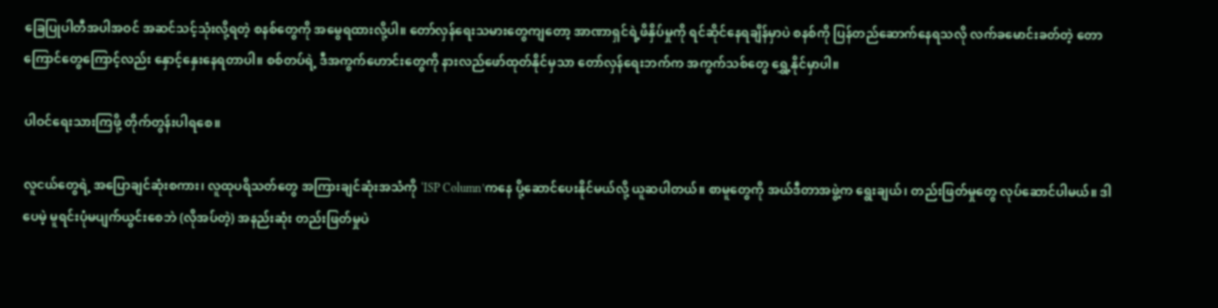ခြေပြုပါတီအပါအဝင် အဆင်သင့်သုံးလို့ရတဲ့ စနစ်တွေကို အမွေရထားလို့ပါ။ တော်လှန်ရေးသမားတွေကျတော့ အာဏာရှင်ရဲ့ဖိနှိပ်မှုကို ရင်ဆိုင်နေရချိန်မှာပဲ စနစ်ကို ပြန်တည်ဆောက်နေရသလို လက်ခမောင်းခတ်တဲ့ တောကြောင်တွေကြောင့်လည်း နှောင့်နှေးနေရတာပါ။ စစ်တပ်ရဲ့ ဒီအကွက်ဟောင်းတွေကို နားလည်ဖော်ထုတ်နိုင်မှသာ တော်လှန်ရေးဘက်က အကွက်သစ်တွေ ရွှေ့နိုင်မှာပါ။

ပါဝင်ရေးသားကြဖို့ တိုက်တွန်းပါရစေ။

လူငယ်တွေရဲ့ အပြောချင်ဆုံးစကား၊ လူထုပရိသတ်တွေ အကြားချင်ဆုံးအသံကို ‘ISP Column’ကနေ ပို့ဆောင်ပေးနိုင်မယ်လို့ ယူဆပါတယ်။ စာမူတွေကို အယ်ဒီတာအဖွဲ့က ရွေးချယ်၊ တည်းဖြတ်မှုတွေ လုပ်ဆောင်ပါမယ်။ ဒါပေမဲ့ မူရင်းပုံမပျက်ယွင်းစေဘဲ (လိုအပ်တဲ့) အနည်းဆုံး တည်းဖြတ်မှုပဲ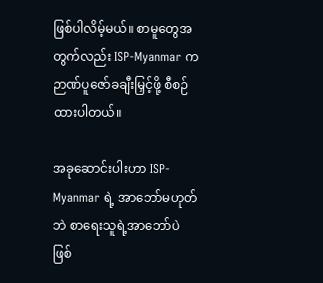ဖြစ်ပါလိမ့်မယ်။ စာမူတွေအတွက်လည်း ISP-Myanmar က ဉာဏ်ပူဇော်ခချီးမြှင့်ဖို့ စီစဉ်ထားပါတယ်။

အခုဆောင်းပါးဟာ ISP-Myanmar ရဲ့ အာဘော်မဟုတ်ဘဲ စာရေးသူရဲ့အာဘော်ပဲ ဖြစ်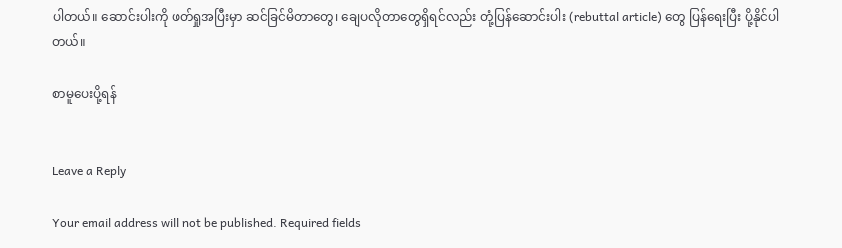ပါတယ်။ ဆောင်းပါးကို ဖတ်ရှုအပြီးမှာ ဆင်ခြင်မိတာတွေ၊ ချေပလိုတာတွေရှိရင်လည်း တုံ့ပြန်ဆောင်းပါး (rebuttal article) တွေ ပြန်ရေးပြီး ပို့နိုင်ပါတယ်။

စာမူပေးပို့ရန်


Leave a Reply

Your email address will not be published. Required fields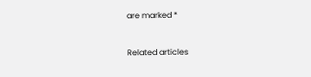are marked *


Related articles